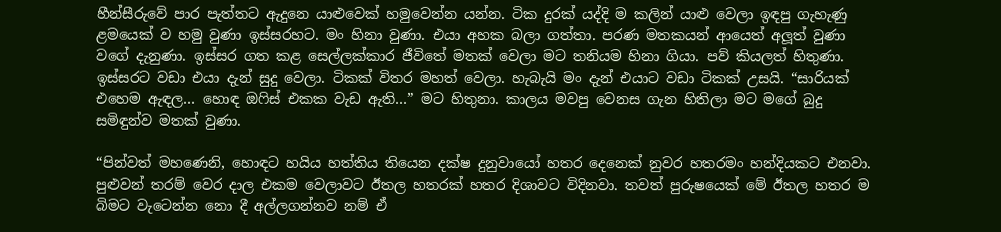හීන්සීරුවේ පාර පැත්තට ඇදුනෙ යාළුවෙක් හමුවෙන්න යන්න. ටික දුරක් යද්දි ම කලින් යාළු වෙලා ඉඳපු ගැහැණු ළමයෙක් ව හමු වුණා ඉස්සරහට. මං හිනා වුණා. එයා අහක බලා ගත්තා. පරණ මතකයන් ආයෙත් අලූත් වුණා වගේ දැනුණා. ඉස්සර ගත කළ සෙල්ලක්කාර ජීවිතේ මතක් වෙලා මට තනියම හිනා ගියා. පව් කියලත් හිතුණා. ඉස්සරට වඩා එයා දැන් සුදු වෙලා. ටිකක් විතර මහත් වෙලා. හැබැයි මං දැන් එයාට වඩා ටිකක් උසයි. “සාරියක් එහෙම ඇඳල… හොඳ ඔෆිස් එකක වැඩ ඇති…” මට හිතුනා. කාලය මවපු වෙනස ගැන හිතිලා මට මගේ බුදු සමිඳුන්ව මතක් වුණා.

“පින්වත් මහණෙනි, හොඳට හයිය හත්තිය තියෙන දක්ෂ දුනුවායෝ හතර දෙනෙක් නුවර හතරමං හන්දියකට එනවා. පුළුවන් තරම් වෙර දාල එකම වෙලාවට ඊතල හතරක් හතර දිශාවට විදිනවා. තවත් පුරුෂයෙක් මේ ඊතල හතර ම බිමට වැටෙන්න නො දී අල්ලගන්නව නම් ඒ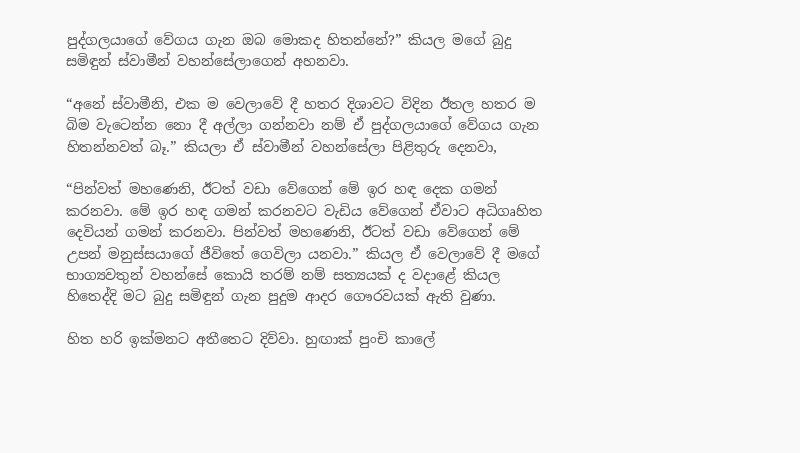පුද්ගලයාගේ වේගය ගැන ඔබ මොකද හිතන්නේ?” කියල මගේ බුදු සමිඳුන් ස්වාමීන් වහන්සේලාගෙන් අහනවා.

“අනේ ස්වාමීනි, එක ම වෙලාවේ දී හතර දිශාවට විදින ඊතල හතර ම බිම වැටෙන්න නො දී අල්ලා ගන්නවා නම් ඒ පුද්ගලයාගේ වේගය ගැන හිතන්නවත් බෑ.” කියලා ඒ ස්වාමීන් වහන්සේලා පිළිතුරු දෙනවා,

“පින්වත් මහණෙනි, ඊටත් වඩා වේගෙන් මේ ඉර හඳ දෙක ගමන් කරනවා. මේ ඉර හඳ ගමන් කරනවට වැඩිය වේගෙන් ඒවාට අධිගෘහිත දෙවියන් ගමන් කරනවා. පින්වත් මහණෙනි, ඊටත් වඩා වේගෙන් මේ උපන් මනුස්සයාගේ ජීවිතේ ගෙවිලා යනවා.” කියල ඒ වෙලාවේ දී මගේ භාග්‍යවතුන් වහන්සේ කොයි තරම් නම් සත්‍යයක් ද වදාළේ කියල හිතෙද්දි මට බුදු සමිඳුන් ගැන පුදුම ආදර ගෞරවයක් ඇති වුණා.

හිත හරි ඉක්මනට අතීතෙට දිව්වා. හුඟාක් පුංචි කාලේ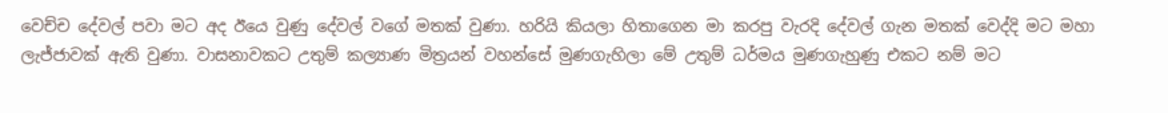වෙච්ච දේවල් පවා මට අද ඊයෙ වුණු දේවල් වගේ මතක් වුණා. හරියි කියලා හිතාගෙන මා කරපු වැරදි දේවල් ගැන මතක් වෙද්දි මට මහා ලැජ්ජාවක් ඇති වුණා. වාසනාවකට උතුම් කල්‍යාණ මිත්‍රයන් වහන්සේ මුණගැහිලා මේ උතුම් ධර්මය මුණගැහුණු එකට නම් මට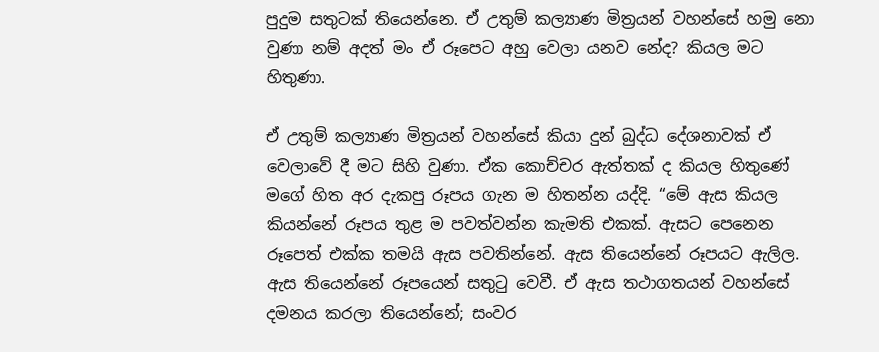පුදුම සතුටක් තියෙන්නෙ. ඒ උතුම් කල්‍යාණ මිත්‍රයන් වහන්සේ හමු නො වුණා නම් අදත් මං ඒ රූපෙට අහු වෙලා යනව නේද? කියල මට හිතුණා.

ඒ උතුම් කල්‍යාණ මිත්‍රයන් වහන්සේ කියා දුන් බුද්ධ දේශනාවක් ඒ වෙලාවේ දී මට සිහි වුණා. ඒක කොච්චර ඇත්තක් ද කියල හිතුණේ මගේ හිත අර දැකපු රූපය ගැන ම හිතන්න යද්දි. “මේ ඇස කියල කියන්නේ රූපය තුළ ම පවත්වන්න කැමති එකක්. ඇසට පෙනෙන රූපෙත් එක්ක තමයි ඇස පවතින්නේ. ඇස තියෙන්නේ රූපයට ඇලිල. ඇස තියෙන්නේ රූපයෙන් සතුටු වෙවී. ඒ ඇස තථාගතයන් වහන්සේ දමනය කරලා තියෙන්නේ; සංවර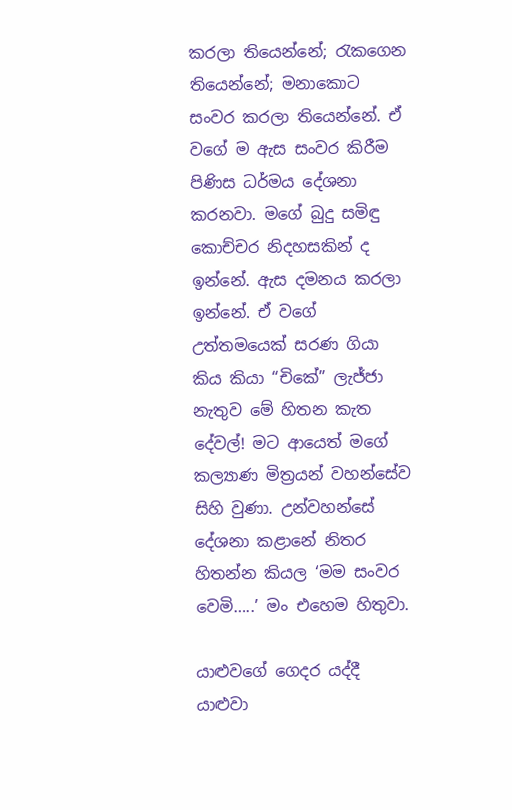කරලා තියෙන්නේ; රැකගෙන තියෙන්නේ; මනාකොට සංවර කරලා තියෙන්නේ. ඒ වගේ ම ඇස සංවර කිරීම පිණිස ධර්මය දේශනා කරනවා. මගේ බුදු සමිඳු කොච්චර නිදහසකින් ද ඉන්නේ. ඇස දමනය කරලා ඉන්නේ. ඒ වගේ උත්තමයෙක් සරණ ගියා කිය කියා “චිකේ” ලැජ්ජා නැතුව මේ හිතන කැත දේවල්! මට ආයෙත් මගේ කල්‍යාණ මිත්‍රයන් වහන්සේව සිහි වුණා. උන්වහන්සේ දේශනා කළානේ නිතර හිතන්න කියල ‘මම සංවර වෙමි…..’ මං එහෙම හිතුවා.

යාළුවගේ ගෙදර යද්දී යාළුවා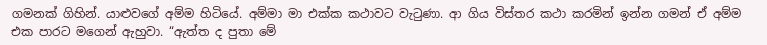ගමනක් ගිහින්. යාළුවගේ අම්ම හිටියේ. අම්මා මා එක්ක කථාවට වැටුණා. ආ ගිය විස්තර කථා කරමින් ඉන්න ගමන් ඒ අම්ම එක පාරට මගෙන් ඇහුවා. “ඇත්ත ද පුතා මේ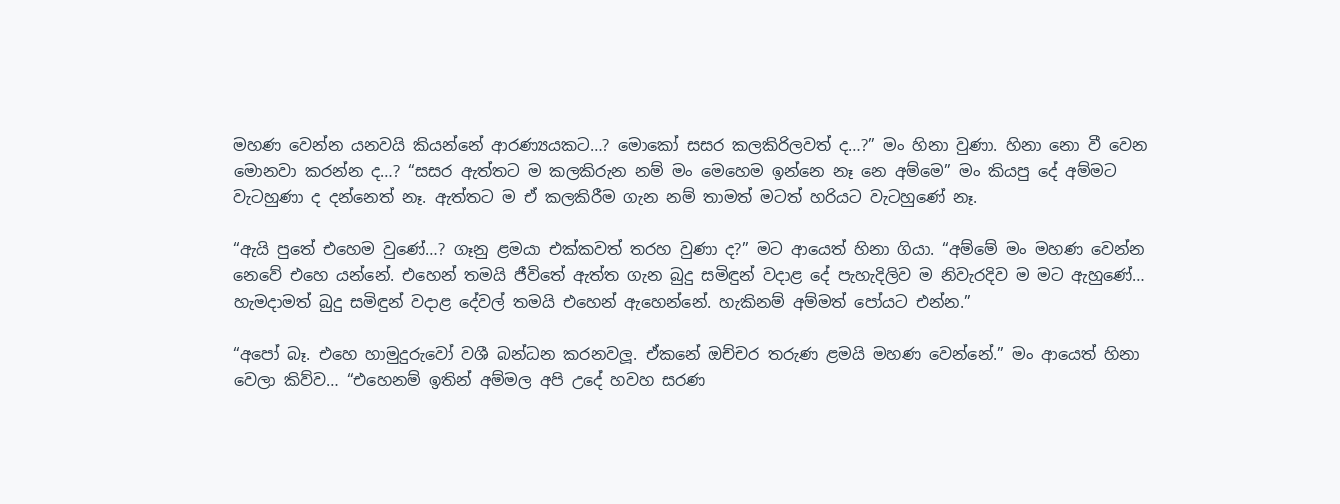මහණ වෙන්න යනවයි කියන්නේ ආරණ්‍යයකට…? මොකෝ සසර කලකිරිලවත් ද…?” මං හිනා වුණා. හිනා නො වී වෙන මොනවා කරන්න ද…? “සසර ඇත්තට ම කලකිරුන නම් මං මෙහෙම ඉන්නෙ නෑ නෙ අම්මෙ” මං කියපු දේ අම්මට වැටහුණා ද දන්නෙත් නෑ. ඇත්තට ම ඒ කලකිරීම ගැන නම් තාමත් මටත් හරියට වැටහුණේ නෑ.

“ඇයි පුතේ එහෙම වුණේ…? ගෑනු ළමයා එක්කවත් තරහ වුණා ද?” මට ආයෙත් හිනා ගියා. “අම්මේ මං මහණ වෙන්න නෙවේ එහෙ යන්නේ. එහෙන් තමයි ජීවිතේ ඇත්ත ගැන බුදු සමිඳුන් වදාළ දේ පැහැදිලිව ම නිවැරදිව ම මට ඇහුණේ… හැමදාමත් බුදු සමිඳුන් වදාළ දේවල් තමයි එහෙන් ඇහෙන්නේ. හැකිනම් අම්මත් පෝයට එන්න.”

“අපෝ බෑ. එහෙ හාමුදුරුවෝ වශී බන්ධන කරනවලූ. ඒකනේ ඔච්චර තරුණ ළමයි මහණ වෙන්නේ.” මං ආයෙත් හිනා වෙලා කිව්ව… “එහෙනම් ඉතින් අම්මල අපි උදේ හවහ සරණ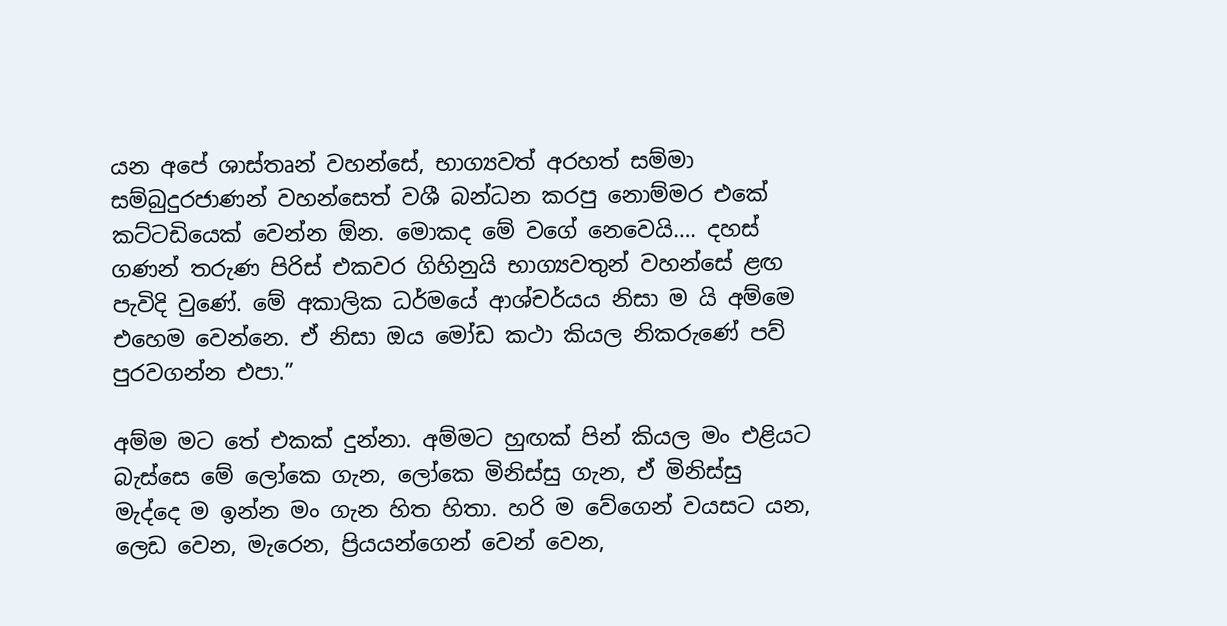යන අපේ ශාස්තෘන් වහන්සේ, භාග්‍යවත් අරහත් සම්මා සම්බුදුරජාණන් වහන්සෙත් වශී බන්ධන කරපු නොම්මර එකේ කට්ටඩියෙක් වෙන්න ඕන. මොකද මේ වගේ නෙවෙයි…. දහස් ගණන් තරුණ පිරිස් එකවර ගිහිනුයි භාග්‍යවතුන් වහන්සේ ළඟ පැවිදි වුණේ. මේ අකාලික ධර්මයේ ආශ්චර්යය නිසා ම යි අම්මෙ එහෙම වෙන්නෙ. ඒ නිසා ඔය මෝඩ කථා කියල නිකරුණේ පව් පුරවගන්න එපා.”

අම්ම මට තේ එකක් දුන්නා. අම්මට හුඟක් පින් කියල මං එළියට බැස්සෙ මේ ලෝකෙ ගැන, ලෝකෙ මිනිස්සු ගැන, ඒ මිනිස්සු මැද්දෙ ම ඉන්න මං ගැන හිත හිතා. හරි ම වේගෙන් වයසට යන, ලෙඩ වෙන, මැරෙන, ප්‍රියයන්ගෙන් වෙන් වෙන,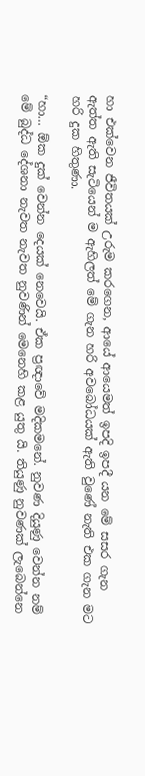හා එක්වෙන ජීවිතයක් උරුම කරගෙන, ආයේ ආයෙමත් ඉපදි ඉපදී යන මේ සසර ගැන ඇත්ත ඇති සැටියෙන් ම ඇහිලත් මේ ගැන හරි අවබෝධයක් ඇති වුණේ නැති එක ගැන මට හරි දුක හිතුණා.

“හා… ඕක දුක් වෙන්න දෙයක් නෙවෙයි. ඒක ප්‍රඥාවේ මදිකමනේ. නුවණ දියුණු වෙන්න නම් මේ බුද්ධ දේශනා නැවත නැවත නුවණින් මෙනෙහි කළ යුතු යි. තියුණු නුවණක් ලැබෙන්නෙ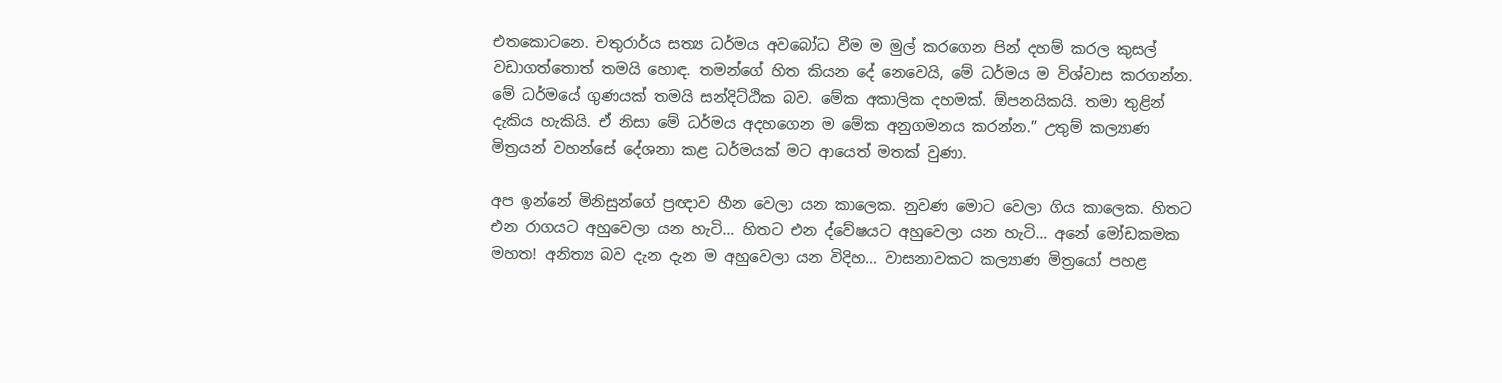එතකොටනෙ. චතුරාර්ය සත්‍ය ධර්මය අවබෝධ වීම ම මුල් කරගෙන පින් දහම් කරල කුසල් වඩාගත්තොත් තමයි හොඳ. තමන්ගේ හිත කියන දේ නෙවෙයි, මේ ධර්මය ම විශ්වාස කරගන්න. මේ ධර්මයේ ගුණයක් තමයි සන්දිට්ඨික බව. මේක අකාලික දහමක්. ඕපනයිකයි. තමා තුළින් දැකිය හැකියි. ඒ නිසා මේ ධර්මය අදහගෙන ම මේක අනුගමනය කරන්න.” උතුම් කල්‍යාණ මිත්‍රයන් වහන්සේ දේශනා කළ ධර්මයක් මට ආයෙත් මතක් වුණා.

අප ඉන්නේ මිනිසුන්ගේ ප්‍රඥාව හීන වෙලා යන කාලෙක. නුවණ මොට වෙලා ගිය කාලෙක. හිතට එන රාගයට අහුවෙලා යන හැටි… හිතට එන ද්වේෂයට අහුවෙලා යන හැටි… අනේ මෝඩකමක මහත! අනිත්‍ය බව දැන දැන ම අහුවෙලා යන විදිහ… වාසනාවකට කල්‍යාණ මිත්‍රයෝ පහළ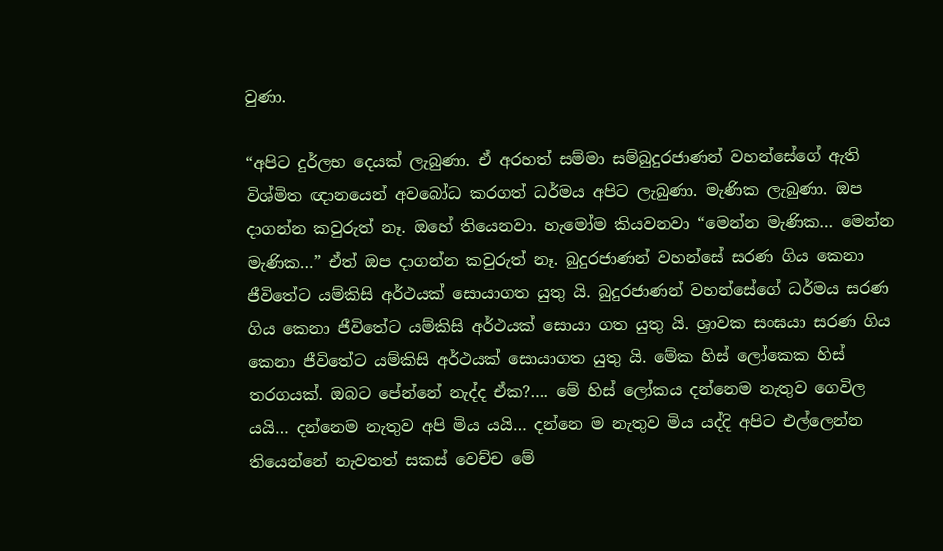වුණා.

“අපිට දුර්ලභ දෙයක් ලැබුණා. ඒ අරහත් සම්මා සම්බුදුරජාණන් වහන්සේගේ ඇති විශ්මිත ඥානයෙන් අවබෝධ කරගත් ධර්මය අපිට ලැබුණා. මැණික ලැබුණා. ඔප දාගන්න කවුරුත් නෑ. ඔහේ තියෙනවා. හැමෝම කියවනවා “මෙන්න මැණික… මෙන්න මැණික…” ඒත් ඔප දාගන්න කවුරුත් නෑ. බුදුරජාණන් වහන්සේ සරණ ගිය කෙනා ජීවිතේට යම්කිසි අර්ථයක් සොයාගත යුතු යි. බුදුරජාණන් වහන්සේගේ ධර්මය සරණ ගිය කෙනා ජීවිතේට යම්කිසි අර්ථයක් සොයා ගත යුතු යි. ශ්‍රාවක සංඝයා සරණ ගිය කෙනා ජීවිතේට යම්කිසි අර්ථයක් සොයාගත යුතු යි. මේක හිස් ලෝකෙක හිස් තරගයක්. ඔබට පේන්නේ නැද්ද ඒක?…. මේ හිස් ලෝකය දන්නෙම නැතුව ගෙවිල යයි… දන්නෙම නැතුව අපි මිය යයි… දන්නෙ ම නැතුව මිය යද්දි අපිට එල්ලෙන්න තියෙන්නේ නැවතත් සකස් වෙච්ච මේ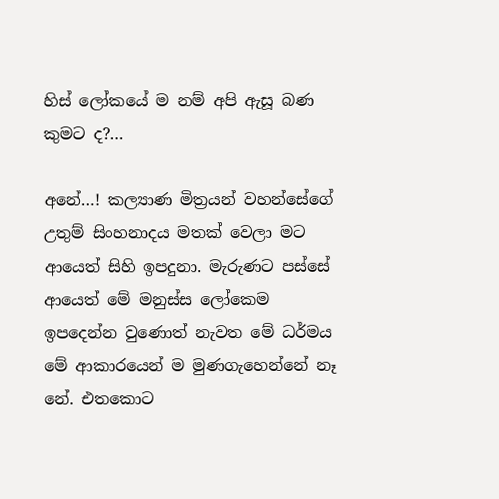හිස් ලෝකයේ ම නම් අපි ඇසූ බණ කුමට ද?…

අනේ…! කල්‍යාණ මිත්‍රයන් වහන්සේගේ උතුම් සිංහනාදය මතක් වෙලා මට ආයෙත් සිහි ඉපදුනා. මැරුණට පස්සේ ආයෙත් මේ මනුස්ස ලෝකෙම ඉපදෙන්න වුණොත් නැවත මේ ධර්මය මේ ආකාරයෙන් ම මුණගැහෙන්නේ නෑ නේ. එතකොට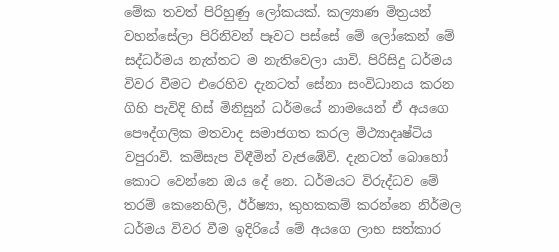මේක තවත් පිරිහුණු ලෝකයක්. කල්‍යාණ මිත්‍රයන් වහන්සේලා පිරිනිවන් පෑවට පස්සේ මේ ලෝකෙන් මේ සද්ධර්මය නැත්තට ම නැතිවෙලා යාවි. පිරිසිදු ධර්මය විවර වීමට එරෙහිව දැනටත් සේනා සංවිධානය කරන ගිහි පැවිදි හිස් මිනිසුන් ධර්මයේ නාමයෙන් ඒ අයගෙ පෞද්ගලික මතවාද සමාජගත කරල මිථ්‍යාදෘෂ්ටිය වපුරාවි. කම්සැප විඳීමින් වැජඹේවි. දැනටත් බොහෝ කොට වෙන්නෙ ඔය දේ නෙ. ධර්මයට විරුද්ධව මේ තරම් කෙනෙහිලි, ඊර්ෂ්‍යා, කුහකකම් කරන්නෙ නිර්මල ධර්මය විවර වීම ඉදිරියේ මේ අයගෙ ලාභ සත්කාර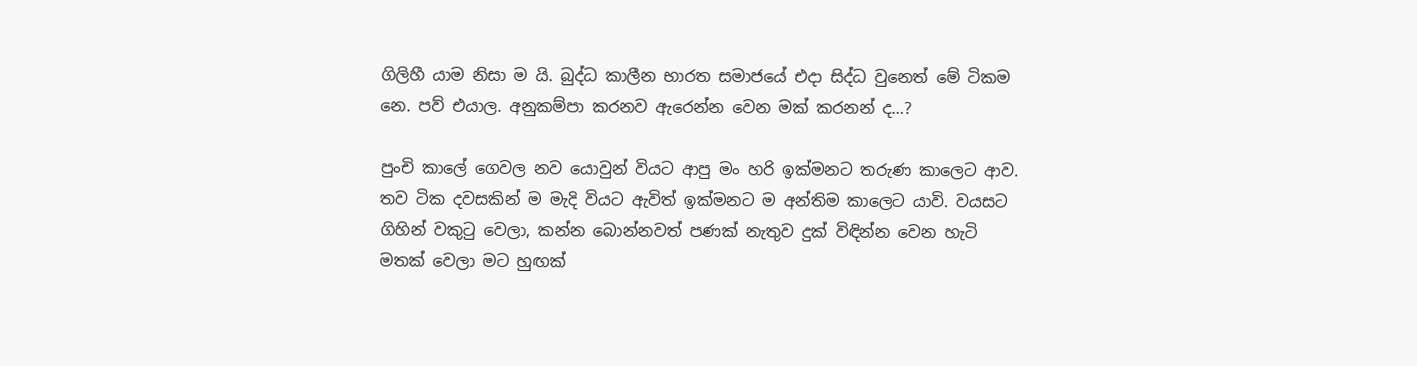ගිලිහී යාම නිසා ම යි. බුද්ධ කාලීන භාරත සමාජයේ එදා සිද්ධ වුනෙත් මේ ටිකම නෙ. පව් එයාල. අනුකම්පා කරනව ඇරෙන්න වෙන මක් කරනන් ද…?

පුංචි කාලේ ගෙවල නව යොවුන් වියට ආපු මං හරි ඉක්මනට තරුණ කාලෙට ආව. තව ටික දවසකින් ම මැදි වියට ඇවිත් ඉක්මනට ම අන්තිම කාලෙට යාවි. වයසට ගිහින් වකුටු වෙලා, කන්න බොන්නවත් පණක් නැතුව දුක් විඳින්න වෙන හැටි මතක් වෙලා මට හුඟක්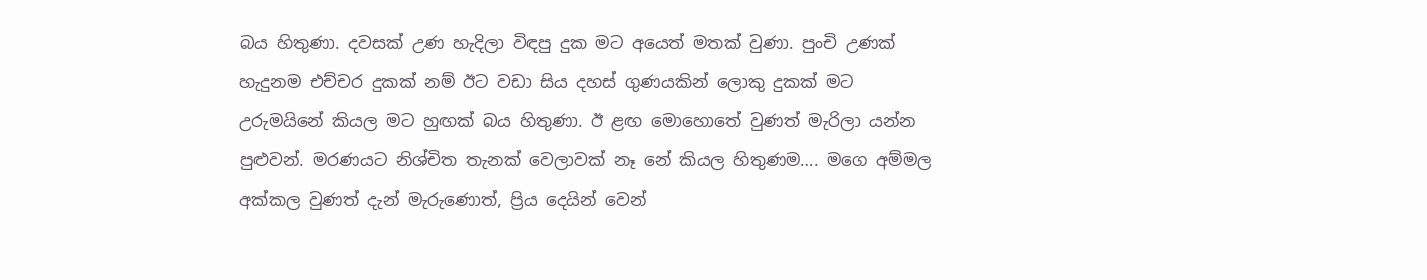බය හිතුණා. දවසක් උණ හැදිලා විඳපු දුක මට අයෙත් මතක් වුණා. පුංචි උණක් හැදුනම එච්චර දුකක් නම් ඊට වඩා සිය දහස් ගුණයකින් ලොකු දුකක් මට උරුමයිනේ කියල මට හුඟක් බය හිතුණා. ඊ ළඟ මොහොතේ වුණත් මැරිලා යන්න පුළුවන්. මරණයට නිශ්චිත තැනක් වෙලාවක් නෑ නේ කියල හිතුණම…. මගෙ අම්මල අක්කල වුණත් දැන් මැරුණොත්, ප්‍රිය දෙයින් වෙන්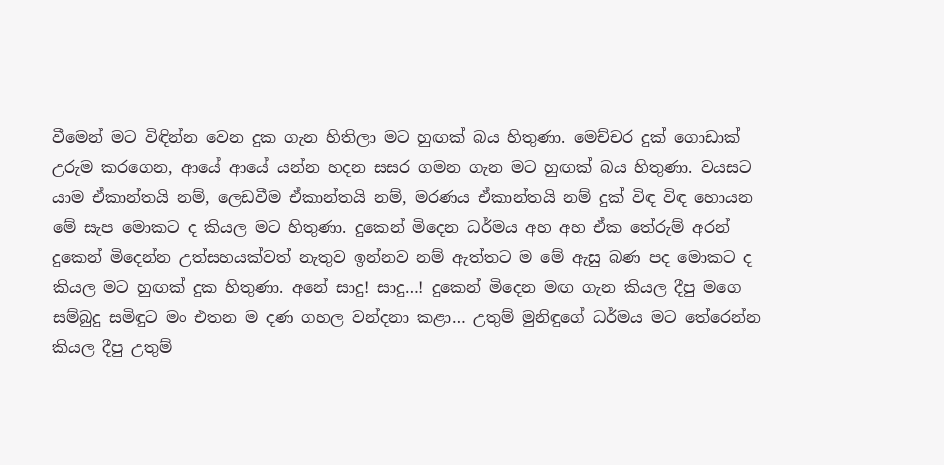වීමෙන් මට විඳින්න වෙන දුක ගැන හිතිලා මට හුඟක් බය හිතුණා. මෙච්චර දුක් ගොඩාක් උරුම කරගෙන, ආයේ ආයේ යන්න හදන සසර ගමන ගැන මට හුඟක් බය හිතුණා. වයසට යාම ඒකාන්තයි නම්, ලෙඩවීම ඒකාන්තයි නම්, මරණය ඒකාන්තයි නම් දුක් විඳ විඳ හොයන මේ සැප මොකට ද කියල මට හිතුණා. දුකෙන් මිදෙන ධර්මය අහ අහ ඒක තේරුම් අරන් දුකෙන් මිදෙන්න උත්සහයක්වත් නැතුව ඉන්නව නම් ඇත්තට ම මේ ඇසු බණ පද මොකට ද කියල මට හුඟක් දුක හිතුණා. අනේ සාදු! සාදු…! දුකෙන් මිදෙන මඟ ගැන කියල දීපු මගෙ සම්බුදු සමිඳුට මං එතන ම දණ ගහල වන්දනා කළා… උතුම් මුනිඳුගේ ධර්මය මට තේරෙන්න කියල දීපු උතුම්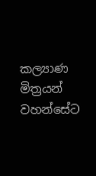කල්‍යාණ මිත්‍රයන් වහන්සේට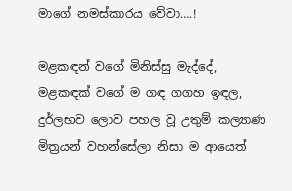මාගේ නමස්කාරය වේවා….!

මළකඳන් වගේ මිනිස්සු මැද්දේ, මළකඳක් වගේ ම ගඳ ගගහ ඉඳල, දුර්ලභව ලොව පහල වූ උතුම් කල්‍යාණ මිත්‍රයන් වහන්සේලා නිසා ම ආයෙත්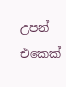උපන් එකෙක්